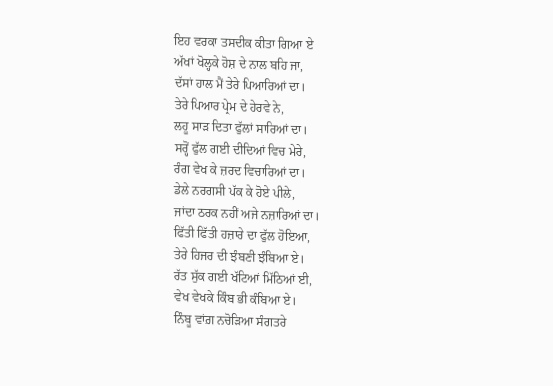ਇਹ ਵਰਕਾ ਤਸਦੀਕ ਕੀਤਾ ਗਿਆ ਏ
ਅੱਖਾਂ ਖੋਲ੍ਹਕੇ ਹੋਸ਼ ਦੇ ਨਾਲ ਬਹਿ ਜਾ,
ਦੱਸਾਂ ਹਾਲ ਮੈਂ ਤੇਰੇ ਪਿਆਰਿਆਂ ਦਾ।
ਤੇਰੇ ਪਿਆਰ ਪ੍ਰੇਮ ਦੇ ਹੇਰਵੇ ਨੇ,
ਲਹੂ ਸਾੜ ਦਿਤਾ ਫੁੱਲਾਂ ਸਾਰਿਆਂ ਦਾ।
ਸਰ੍ਹੋਂ ਫੁੱਲ ਗਈ ਦੀਦਿਆਂ ਵਿਚ ਮੇਰੇ,
ਰੰਗ ਵੇਖ ਕੇ ਜ਼ਰਦ ਵਿਚਾਰਿਆਂ ਦਾ।
ਡੇਲੇ ਨਰਗਸੀ ਪੱਕ ਕੇ ਹੋਏ ਪੀਲੇ,
ਜਾਂਦਾ ਠਰਕ ਨਹੀਂ ਅਜੇ ਨਜ਼ਾਰਿਆਂ ਦਾ।
ਫਿੱਤੀ ਫਿੱਤੀ ਹਜ਼ਾਰੇ ਦਾ ਫੁੱਲ ਹੋਇਆ,
ਤੇਰੇ ਹਿਜਰ ਦੀ ਝੰਬਣੀ ਝੰਬਿਆ ਏ।
ਰੱਤ ਸੁੱਕ ਗਈ ਖੱਟਿਆਂ ਮਿੱਠਿਆਂ ਈ,
ਵੇਖ ਵੇਖਕੇ ਕਿੰਬ ਭੀ ਕੰਬਿਆ ਏ।
ਨਿੰਬੂ ਵਾਂਗ਼ ਨਚੋੜਿਆ ਸੰਗਤਰੇ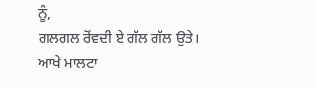ਨੂੰ,
ਗਲਗਲ ਰੋਂਵਦੀ ਏ ਗੱਲ ਗੱਲ ਉਤੇ।
ਆਖੇ ਮਾਲਟਾ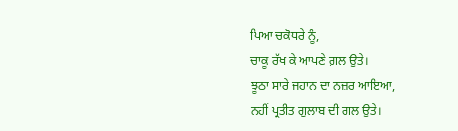ਪਿਆ ਚਕੋਧਰੇ ਨੂੰ,
ਚਾਕੂ ਰੱਖ ਕੇ ਆਪਣੇ ਗ਼ਲ ਉਤੇ।
ਝੂਠਾ ਸਾਰੇ ਜਹਾਨ ਦਾ ਨਜ਼ਰ ਆਇਆ,
ਨਹੀਂ ਪ੍ਰਤੀਤ ਗੁਲਾਬ ਦੀ ਗਲ ਉਤੇ।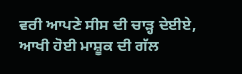ਵਰੀ ਆਪਣੇ ਸੀਸ ਦੀ ਚਾੜ੍ਹ ਦੇਈਏ,
ਆਖੀ ਹੋਈ ਮਾਸ਼ੂਕ ਦੀ ਗੱਲ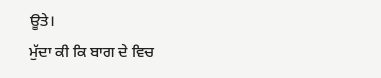ਊਤੇ।
ਮੁੱਦਾ ਕੀ ਕਿ ਬਾਗ ਦੇ ਵਿਚ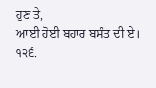ਹੁਣ ਤੇ,
ਆਈ ਹੋਈ ਬਹਾਰ ਬਸੰਤ ਦੀ ਏ।
੧੨੬.